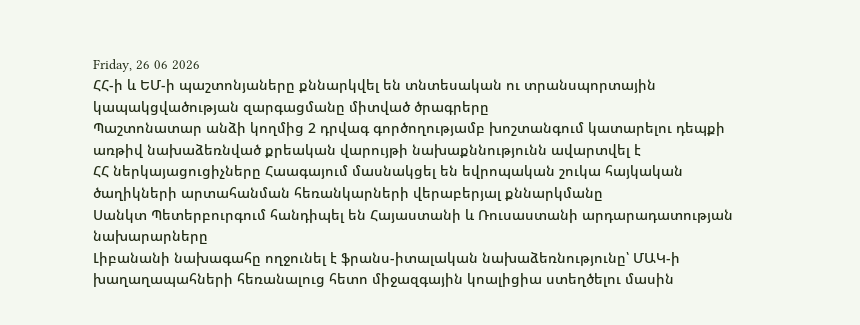Friday, 26 06 2026
ՀՀ-ի և ԵՄ-ի պաշտոնյաները քննարկվել են տնտեսական ու տրանսպորտային կապակցվածության զարգացմանը միտված ծրագրերը
Պաշտոնատար անձի կողմից 2 դրվագ գործողությամբ խոշտանգում կատարելու դեպքի առթիվ նախաձեռնված քրեական վարույթի նախաքննությունն ավարտվել է
ՀՀ ներկայացուցիչները Հաագայում մասնակցել են եվրոպական շուկա հայկական ծաղիկների արտահանման հեռանկարների վերաբերյալ քննարկմանը
Սանկտ Պետերբուրգում հանդիպել են Հայաստանի և Ռուսաստանի արդարադատության նախարարները
Լիբանանի նախագահը ողջունել է ֆրանս-իտալական նախաձեռնությունը՝ ՄԱԿ-ի խաղաղապահների հեռանալուց հետո միջազգային կոալիցիա ստեղծելու մասին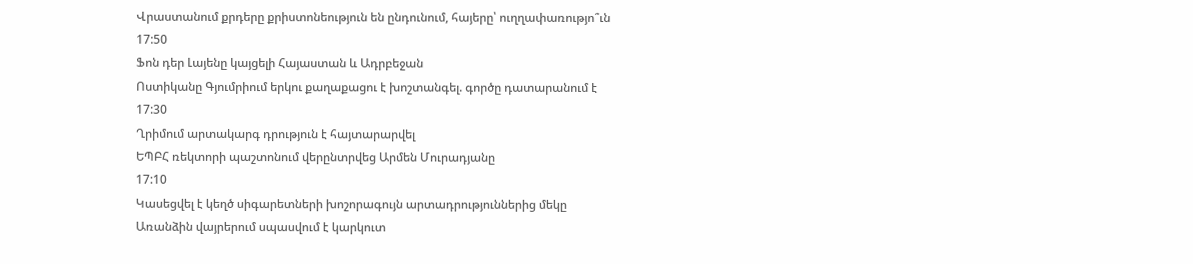Վրաստանում քրդերը քրիստոնեություն են ընդունում, հայերը՝ ուղղափառությո՞ւն
17:50
Ֆոն դեր Լայենը կայցելի Հայաստան և Ադրբեջան
Ոստիկանը Գյումրիում երկու քաղաքացու է խոշտանգել. գործը դատարանում է
17:30
Ղրիմում արտակարգ դրություն է հայտարարվել
ԵՊԲՀ ռեկտորի պաշտոնում վերընտրվեց Արմեն Մուրադյանը
17:10
Կասեցվել է կեղծ սիգարետների խոշորագույն արտադրություններից մեկը
Առանձին վայրերում սպասվում է կարկուտ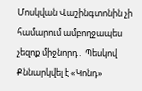Մոսկվան Վաշինգտոնին չի համարում ամբողջապես չեզոք միջնորդ․ Պեսկով
Քննարկվել է «Կոնդ»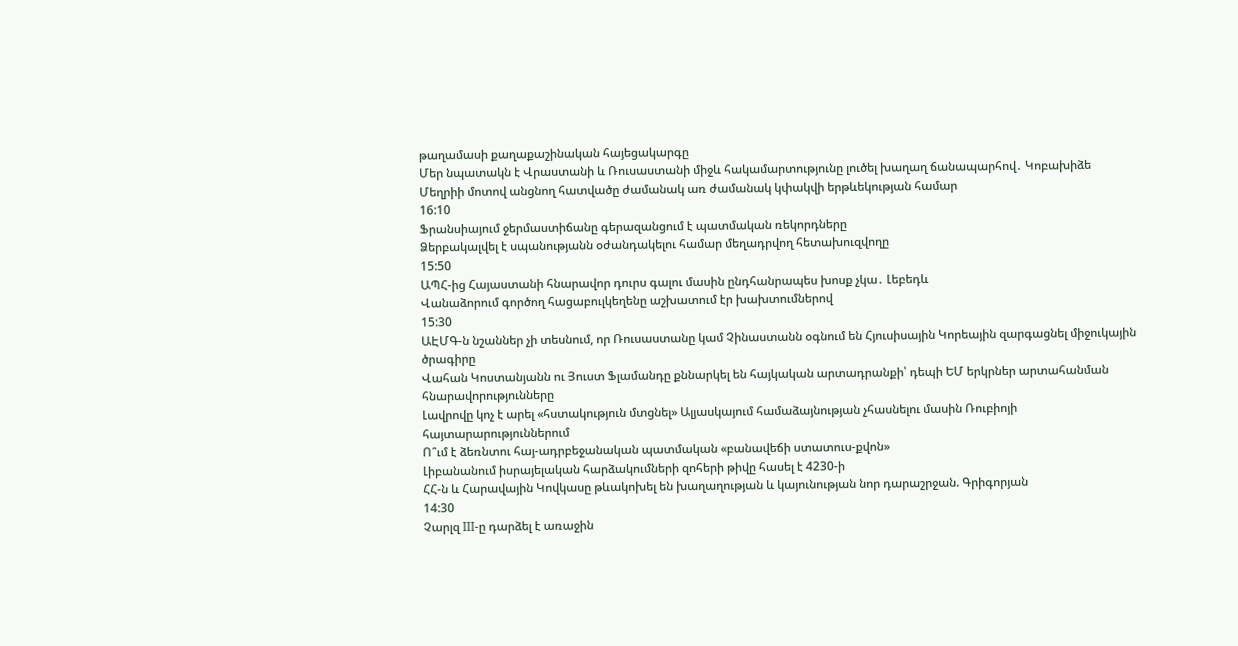թաղամասի քաղաքաշինական հայեցակարգը
Մեր նպատակն է Վրաստանի և Ռուսաստանի միջև հակամարտությունը լուծել խաղաղ ճանապարհով․ Կոբախիձե
Մեղրիի մոտով անցնող հատվածը ժամանակ առ ժամանակ կփակվի երթևեկության համար
16:10
Ֆրանսիայում ջերմաստիճանը գերազանցում է պատմական ռեկորդները
Ձերբակալվել է սպանությանն օժանդակելու համար մեղադրվող հետախուզվողը
15:50
ԱՊՀ-ից Հայաստանի հնարավոր դուրս գալու մասին ընդհանրապես խոսք չկա․ Լեբեդև
Վանաձորում գործող հացաբուլկեղենը աշխատում էր խախտումներով
15:30
ԱԷՄԳ-ն նշաններ չի տեսնում, որ Ռուսաստանը կամ Չինաստանն օգնում են Հյուսիսային Կորեային զարգացնել միջուկային ծրագիրը
Վահան Կոստանյանն ու Յուստ Ֆլամանդը քննարկել են հայկական արտադրանքի՝ դեպի ԵՄ երկրներ արտահանման հնարավորությունները
Լավրովը կոչ է արել «հստակություն մտցնել» Ալյասկայում համաձայնության չհասնելու մասին Ռուբիոյի հայտարարություններում
Ո՞ւմ է ձեռնտու հայ-ադրբեջանական պատմական «բանավեճի ստատուս-քվոն»
Լիբանանում իսրայելական հարձակումների զոհերի թիվը հասել է 4230-ի
ՀՀ-ն և Հարավային Կովկասը թևակոխել են խաղաղության և կայունության նոր դարաշրջան. Գրիգորյան
14:30
Չարլզ III-ը դարձել է առաջին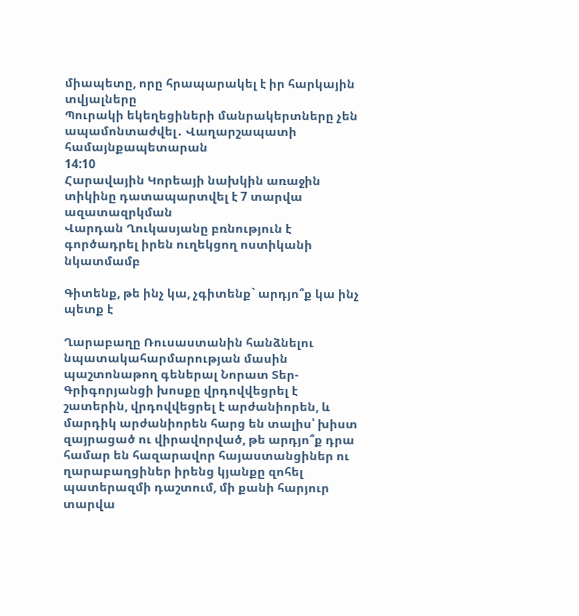միապետը, որը հրապարակել է իր հարկային տվյալները
Պուրակի եկեղեցիների մանրակերտները չեն ապամոնտաժվել․ Վաղարշապատի համայնքապետարան
14:10
Հարավային Կորեայի նախկին առաջին տիկինը դատապարտվել է 7 տարվա ազատազրկման
Վարդան Ղուկասյանը բռնություն է գործադրել իրեն ուղեկցող ոստիկանի նկատմամբ

Գիտենք, թե ինչ կա, չգիտենք` արդյո՞ք կա ինչ պետք է

Ղարաբաղը Ռուսաստանին հանձնելու նպատակահարմարության մասին պաշտոնաթող գեներալ Նորատ Տեր-Գրիգորյանցի խոսքը վրդովվեցրել է շատերին, վրդովվեցրել է արժանիորեն, և մարդիկ արժանիորեն հարց են տալիս՝ խիստ զայրացած ու վիրավորված, թե արդյո՞ք դրա համար են հազարավոր հայաստանցիներ ու ղարաբաղցիներ իրենց կյանքը զոհել պատերազմի դաշտում, մի քանի հարյուր տարվա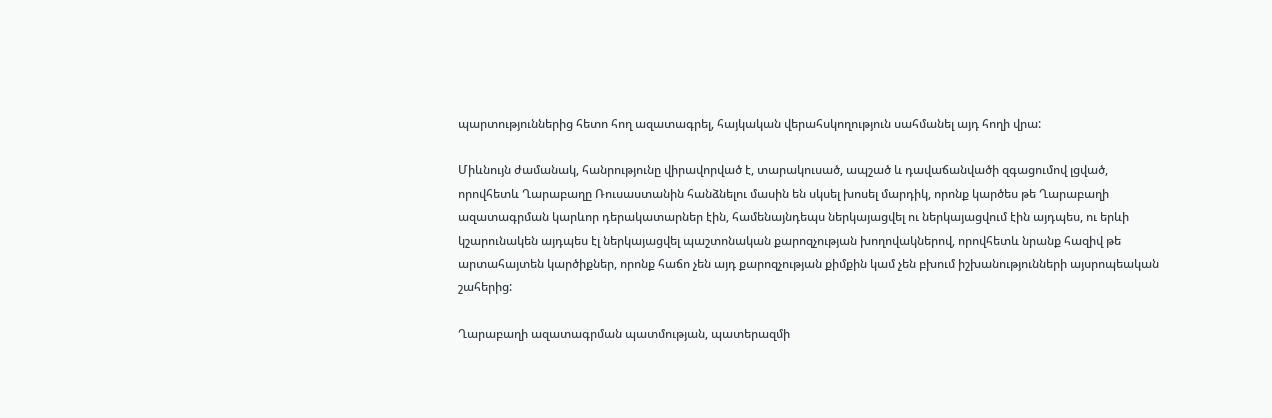պարտություններից հետո հող ազատագրել, հայկական վերահսկողություն սահմանել այդ հողի վրա:

Միևնույն ժամանակ, հանրությունը վիրավորված է, տարակուսած, ապշած և դավաճանվածի զգացումով լցված, որովհետև Ղարաբաղը Ռուսաստանին հանձնելու մասին են սկսել խոսել մարդիկ, որոնք կարծես թե Ղարաբաղի ազատագրման կարևոր դերակատարներ էին, համենայնդեպս ներկայացվել ու ներկայացվում էին այդպես, ու երևի կշարունակեն այդպես էլ ներկայացվել պաշտոնական քարոզչության խողովակներով, որովհետև նրանք հազիվ թե արտահայտեն կարծիքներ, որոնք հաճո չեն այդ քարոզչության քիմքին կամ չեն բխում իշխանությունների այսրոպեական շահերից:

Ղարաբաղի ազատագրման պատմության, պատերազմի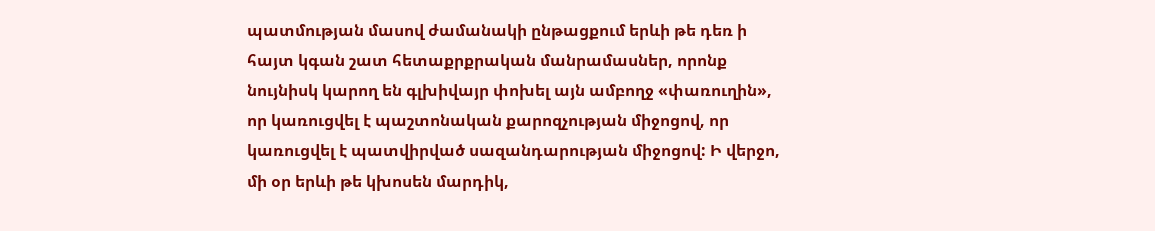պատմության մասով ժամանակի ընթացքում երևի թե դեռ ի հայտ կգան շատ հետաքրքրական մանրամասներ, որոնք նույնիսկ կարող են գլխիվայր փոխել այն ամբողջ «փառուղին», որ կառուցվել է պաշտոնական քարոզչության միջոցով, որ կառուցվել է պատվիրված սազանդարության միջոցով: Ի վերջո, մի օր երևի թե կխոսեն մարդիկ,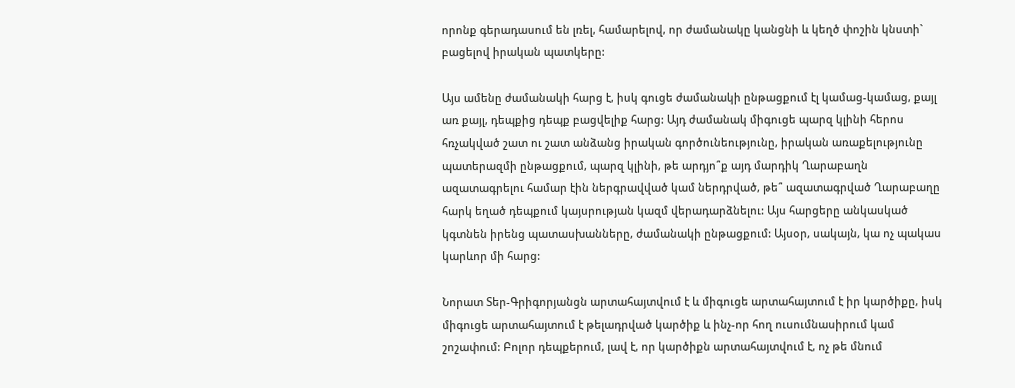որոնք գերադասում են լռել, համարելով, որ ժամանակը կանցնի և կեղծ փոշին կնստի` բացելով իրական պատկերը:

Այս ամենը ժամանակի հարց է, իսկ գուցե ժամանակի ընթացքում էլ կամաց-կամաց, քայլ առ քայլ, դեպքից դեպք բացվելիք հարց: Այդ ժամանակ միգուցե պարզ կլինի հերոս հռչակված շատ ու շատ անձանց իրական գործունեությունը, իրական առաքելությունը պատերազմի ընթացքում, պարզ կլինի, թե արդյո՞ք այդ մարդիկ Ղարաբաղն ազատագրելու համար էին ներգրավված կամ ներդրված, թե՞ ազատագրված Ղարաբաղը հարկ եղած դեպքում կայսրության կազմ վերադարձնելու: Այս հարցերը անկասկած կգտնեն իրենց պատասխանները, ժամանակի ընթացքում: Այսօր, սակայն, կա ոչ պակաս կարևոր մի հարց:

Նորատ Տեր-Գրիգորյանցն արտահայտվում է և միգուցե արտահայտում է իր կարծիքը, իսկ միգուցե արտահայտում է թելադրված կարծիք և ինչ-որ հող ուսումնասիրում կամ շոշափում: Բոլոր դեպքերում, լավ է, որ կարծիքն արտահայտվում է, ոչ թե մնում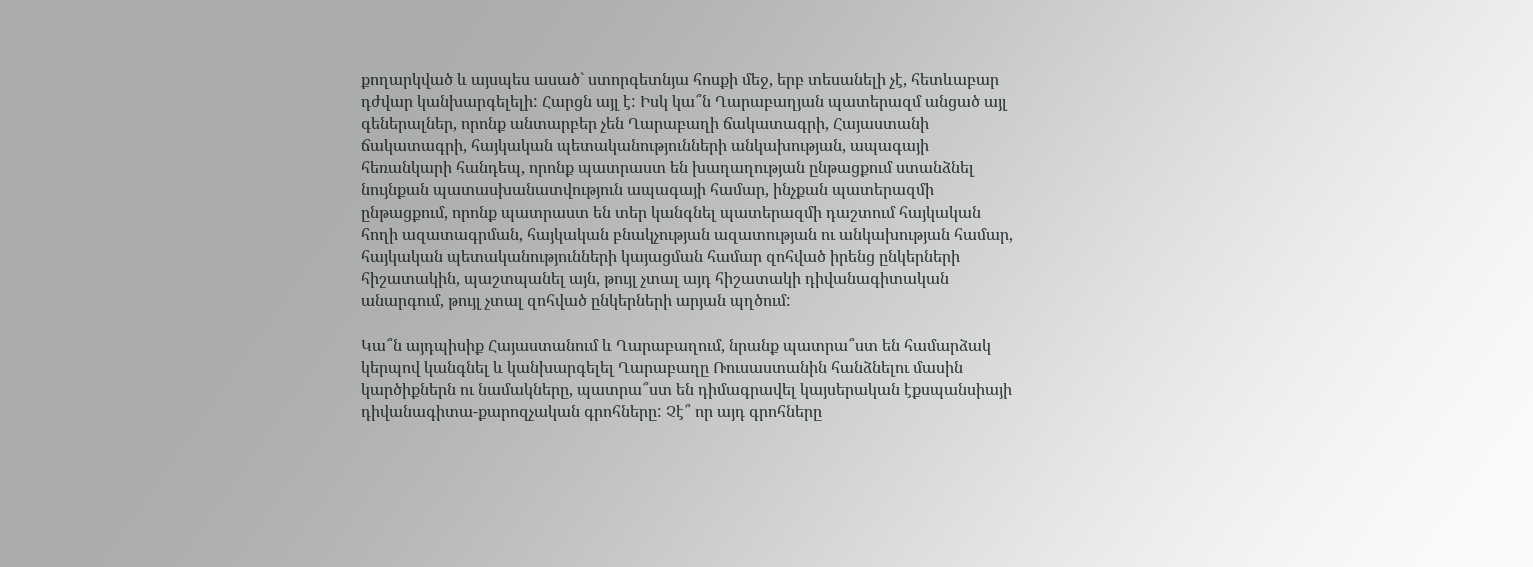քողարկված և այսպես ասած` ստորգետնյա հոսքի մեջ, երբ տեսանելի չէ, հետևաբար դժվար կանխարգելելի: Հարցն այլ է: Իսկ կա՞ն Ղարաբաղյան պատերազմ անցած այլ գեներալներ, որոնք անտարբեր չեն Ղարաբաղի ճակատագրի, Հայաստանի ճակատագրի, հայկական պետականությունների անկախության, ապագայի հեռանկարի հանդեպ, որոնք պատրաստ են խաղաղության ընթացքում ստանձնել նույնքան պատասխանատվություն ապագայի համար, ինչքան պատերազմի ընթացքում, որոնք պատրաստ են տեր կանգնել պատերազմի դաշտում հայկական հողի ազատագրման, հայկական բնակչության ազատության ու անկախության համար, հայկական պետականությունների կայացման համար զոհված իրենց ընկերների հիշատակին, պաշտպանել այն, թույլ չտալ այդ հիշատակի դիվանագիտական անարգում, թույլ չտալ զոհված ընկերների արյան պղծում:

Կա՞ն այդպիսիք Հայաստանում և Ղարաբաղում, նրանք պատրա՞ստ են համարձակ կերպով կանգնել և կանխարգելել Ղարաբաղը Ռուսաստանին հանձնելու մասին կարծիքներն ու նամակները, պատրա՞ստ են դիմագրավել կայսերական էքսպանսիայի դիվանագիտա-քարոզչական գրոհները: Չէ՞ որ այդ գրոհները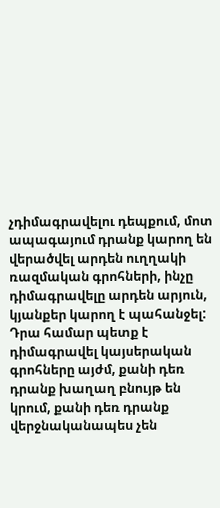չդիմագրավելու դեպքում, մոտ ապագայում դրանք կարող են վերածվել արդեն ուղղակի ռազմական գրոհների, ինչը դիմագրավելը արդեն արյուն, կյանքեր կարող է պահանջել: Դրա համար պետք է դիմագրավել կայսերական գրոհները այժմ, քանի դեռ դրանք խաղաղ բնույթ են կրում, քանի դեռ դրանք վերջնականապես չեն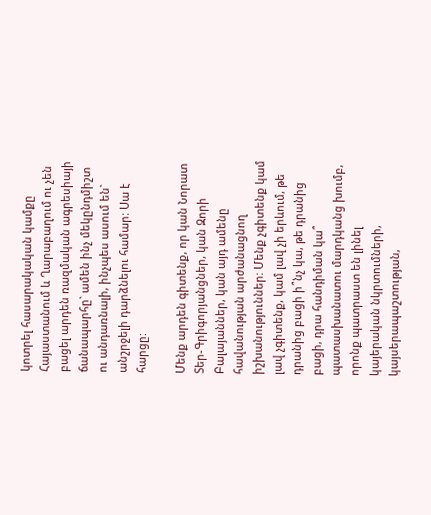կոտրել հասարակական կամքը Հայաստանում և Ղարաբաղում ու չեն բացել արդեն ռազմական ագրեսիայի ճանապարհը` ամեն ինչ մեկընդմիշտ ու անդառնալի, ինչպես ասում են` անշրջելի դարձնելու համար: Սա է հարցը:

Մենք արդեն գիտենք, որ կան Նորատ Տեր-Գրիգորյանցներ, կան Զորի Բալայաններ, կան այդ ամենը հավանության արժանացնող իշխանություններ: Մենք չգիտենք կամ լավ չգիտենք, կամ լավ չի երևում, թե դրանից բացի ի՞նչ կա, թե դրանից բացի, դրա հանդիման կա՞ պատասխանատու մարդկանց խումբ, որոնք պատրաստ են լինել կայերական նկրտումների, կայսերապաշտության,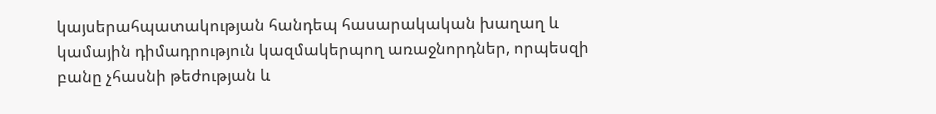կայսերահպատակության հանդեպ հասարակական խաղաղ և կամային դիմադրություն կազմակերպող առաջնորդներ, որպեսզի բանը չհասնի թեժության և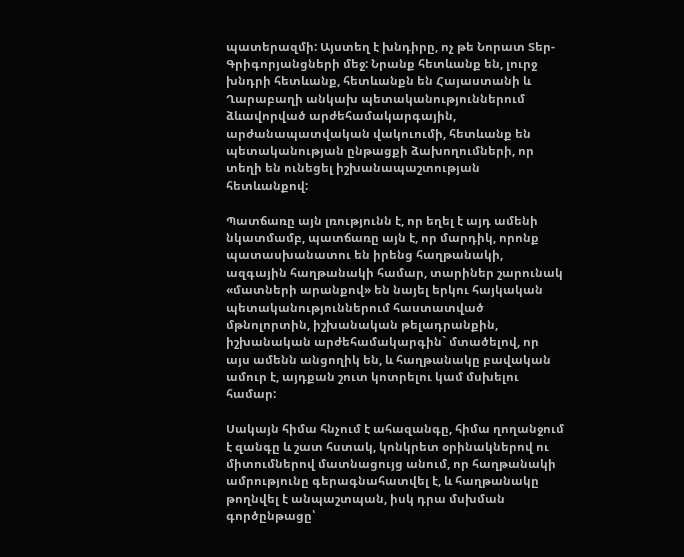պատերազմի: Այստեղ է խնդիրը, ոչ թե Նորատ Տեր-Գրիգորյանցների մեջ: Նրանք հետևանք են, լուրջ խնդրի հետևանք, հետևանքն են Հայաստանի և Ղարաբաղի անկախ պետականություններում ձևավորված արժեհամակարգային, արժանապատվական վակուումի, հետևանք են պետականության ընթացքի ձախողումների, որ տեղի են ունեցել իշխանապաշտության հետևանքով:

Պատճառը այն լռությունն է, որ եղել է այդ ամենի նկատմամբ, պատճառը այն է, որ մարդիկ, որոնք պատասխանատու են իրենց հաղթանակի, ազգային հաղթանակի համար, տարիներ շարունակ «մատների արանքով» են նայել երկու հայկական պետականություններում հաստատված մթնոլորտին, իշխանական թելադրանքին, իշխանական արժեհամակարգին` մտածելով, որ այս ամենն անցողիկ են, և հաղթանակը բավական ամուր է, այդքան շուտ կոտրելու կամ մսխելու համար:

Սակայն հիմա հնչում է ահազանգը, հիմա ղողանջում է զանգը և շատ հստակ, կոնկրետ օրինակներով ու միտումներով մատնացույց անում, որ հաղթանակի ամրությունը գերագնահատվել է, և հաղթանակը թողնվել է անպաշտպան, իսկ դրա մսխման գործընթացը՝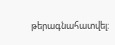թերագնահատվել: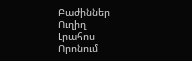Բաժիններ
Ուղիղ
Լրահոս
Որոնում